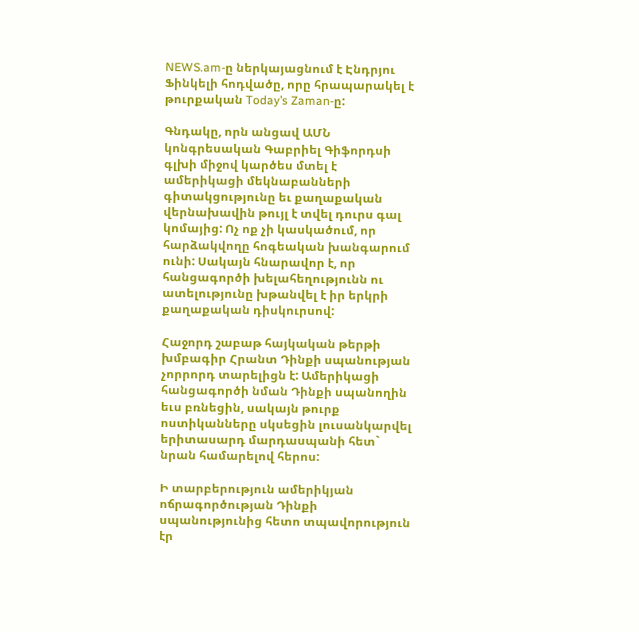NEWS.am-ը ներկայացնում է Էնդրյու Ֆինկելի հոդվածը, որը հրապարակել է  թուրքական Today’s Zaman-ը:

Գնդակը, որն անցավ ԱՄՆ կոնգրեսական Գաբրիել Գիֆորդսի գլխի միջով կարծես մտել է ամերիկացի մեկնաբանների գիտակցությունը եւ քաղաքական վերնախավին թույլ է տվել դուրս գալ կոմայից: Ոչ ոք չի կասկածում, որ հարձակվողը հոգեական խանգարում ունի: Սակայն հնարավոր է, որ հանցագործի խելահեղությունն ու ատելությունը խթանվել է իր երկրի քաղաքական դիսկուրսով:

Հաջորդ շաբաթ հայկական թերթի խմբագիր Հրանտ Դինքի սպանության չորրորդ տարելիցն է: Ամերիկացի հանցագործի նման Դինքի սպանողին եւս բռնեցին, սակայն թուրք ոստիկանները սկսեցին լուսանկարվել երիտասարդ մարդասպանի հետ` նրան համարելով հերոս:

Ի տարբերություն ամերիկյան ոճրագործության Դինքի սպանությունից հետո տպավորություն էր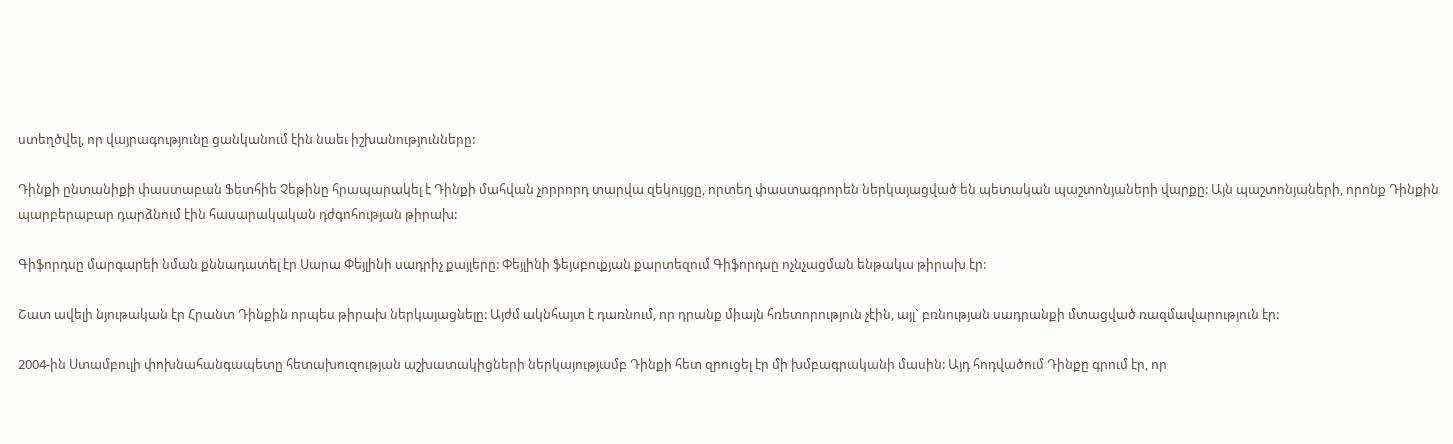ստեղծվել, որ վայրագությունը ցանկանում էին նաեւ իշխանությունները:

Դինքի ընտանիքի փաստաբան Ֆետհիե Չեթինը հրապարակել է Դինքի մահվան չորրորդ տարվա զեկույցը, որտեղ փաստագրորեն ներկայացված են պետական պաշտոնյաների վարքը: Այն պաշտոնյաների, որոնք Դինքին պարբերաբար դարձնում էին հասարակական դժգոհության թիրախ:

Գիֆորդսը մարգարեի նման քննադատել էր Սարա Փեյլինի սադրիչ քայլերը: Փեյլինի ֆեյսբուքյան քարտեզում Գիֆորդսը ոչնչացման ենթակա թիրախ էր:

Շատ ավելի նյութական էր Հրանտ Դինքին որպես թիրախ ներկայացնելը: Այժմ ակնհայտ է դառնում, որ դրանք միայն հռետորություն չէին, այլ` բռնության սադրանքի մտացված ռազմավարություն էր:

2004-ին Ստամբուլի փոխնահանգապետը հետախուզության աշխատակիցների ներկայությամբ Դինքի հետ զրուցել էր մի խմբագրականի մասին: Այդ հոդվածում Դինքը գրում էր, որ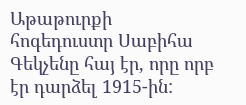Աթաթուրքի  հոգեդուստր Սաբիհա Գեկչենը հայ էր, որը որբ էր դարձել 1915-ին: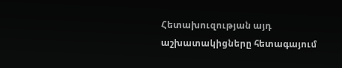Հետախուզության այդ աշխատակիցները հետագայում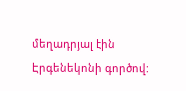մեղադրյալ էին Էրգենեկոնի գործով: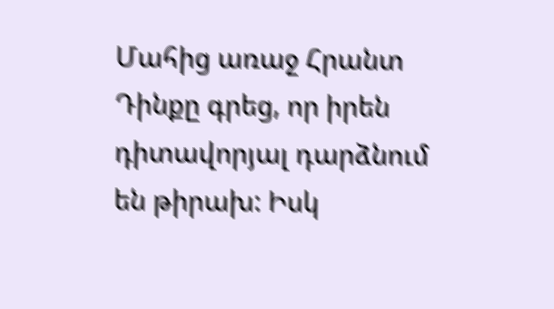Մահից առաջ Հրանտ Դինքը գրեց, որ իրեն դիտավորյալ դարձնում են թիրախ: Իսկ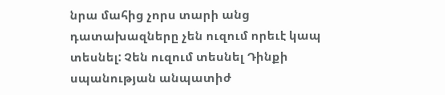նրա մահից չորս տարի անց դատախազները չեն ուզում որեւէ կապ տեսնել: Չեն ուզում տեսնել Դինքի սպանության անպատիժ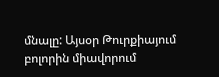մնալը: Այսօր Թուրքիայում բոլորին միավորում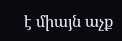է միայն աչք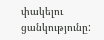փակելու ցանկությունը: